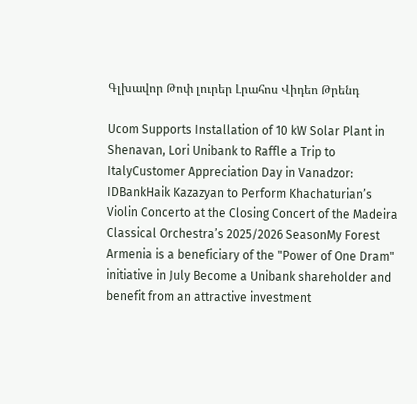Գլխավոր Թոփ լուրեր Լրահոս Վիդեո Թրենդ

Ucom Supports Installation of 10 kW Solar Plant in Shenavan, Lori Unibank to Raffle a Trip to ItalyCustomer Appreciation Day in Vanadzor: IDBankHaik Kazazyan to Perform Khachaturian’s Violin Concerto at the Closing Concert of the Madeira Classical Orchestra’s 2025/2026 SeasonMy Forest Armenia is a beneficiary of the "Power of One Dram" initiative in July Become a Unibank shareholder and benefit from an attractive investment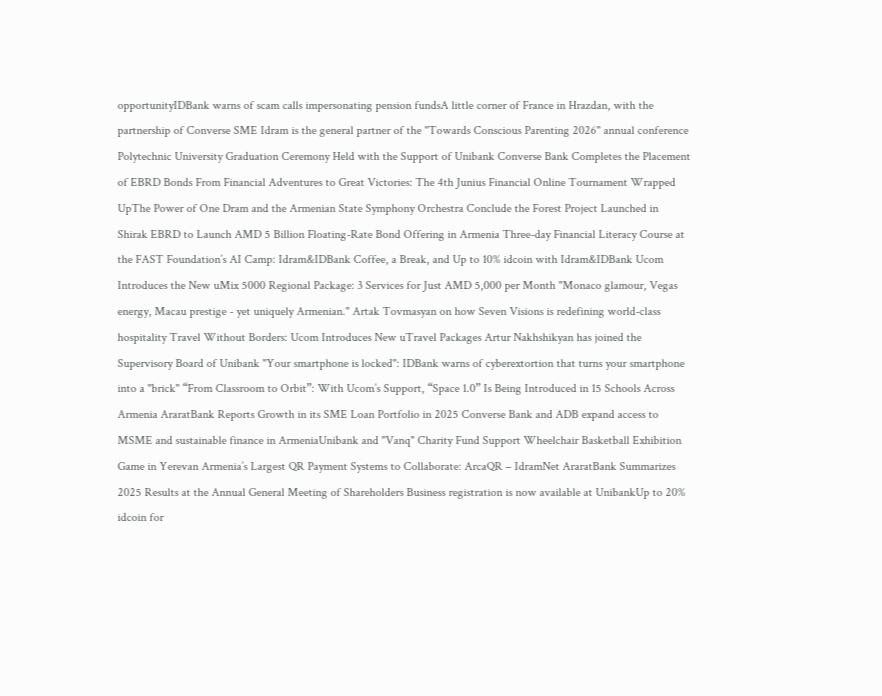opportunityIDBank warns of scam calls impersonating pension fundsA little corner of France in Hrazdan, with the partnership of Converse SME Idram is the general partner of the "Towards Conscious Parenting 2026" annual conference Polytechnic University Graduation Ceremony Held with the Support of Unibank Converse Bank Completes the Placement of EBRD Bonds From Financial Adventures to Great Victories: The 4th Junius Financial Online Tournament Wrapped UpThe Power of One Dram and the Armenian State Symphony Orchestra Conclude the Forest Project Launched in Shirak EBRD to Launch AMD 5 Billion Floating-Rate Bond Offering in Armenia Three-day Financial Literacy Course at the FAST Foundation’s AI Camp: Idram&IDBank Coffee, a Break, and Up to 10% idcoin with Idram&IDBank Ucom Introduces the New uMix 5000 Regional Package: 3 Services for Just AMD 5,000 per Month "Monaco glamour, Vegas energy, Macau prestige - yet uniquely Armenian." Artak Tovmasyan on how Seven Visions is redefining world-class hospitality Travel Without Borders: Ucom Introduces New uTravel Packages Artur Nakhshikyan has joined the Supervisory Board of Unibank "Your smartphone is locked": IDBank warns of cyberextortion that turns your smartphone into a "brick" “From Classroom to Orbit”: With Ucom’s Support, “Space 1.0” Is Being Introduced in 15 Schools Across Armenia AraratBank Reports Growth in its SME Loan Portfolio in 2025 Converse Bank and ADB expand access to MSME and sustainable finance in ArmeniaUnibank and "Vanq" Charity Fund Support Wheelchair Basketball Exhibition Game in Yerevan Armenia’s Largest QR Payment Systems to Collaborate: ArcaQR – IdramNet AraratBank Summarizes 2025 Results at the Annual General Meeting of Shareholders Business registration is now available at UnibankUp to 20% idcoin for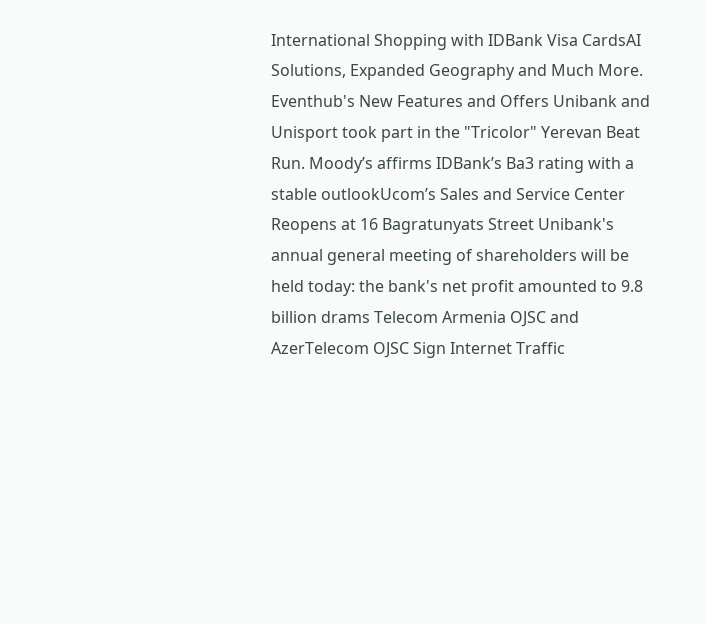International Shopping with IDBank Visa CardsAI Solutions, Expanded Geography and Much More. Eventhub's New Features and Offers Unibank and Unisport took part in the "Tricolor" Yerevan Beat Run. Moody’s affirms IDBank’s Ba3 rating with a stable outlookUcom’s Sales and Service Center Reopens at 16 Bagratunyats Street Unibank's annual general meeting of shareholders will be held today: the bank's net profit amounted to 9.8 billion drams Telecom Armenia OJSC and AzerTelecom OJSC Sign Internet Traffic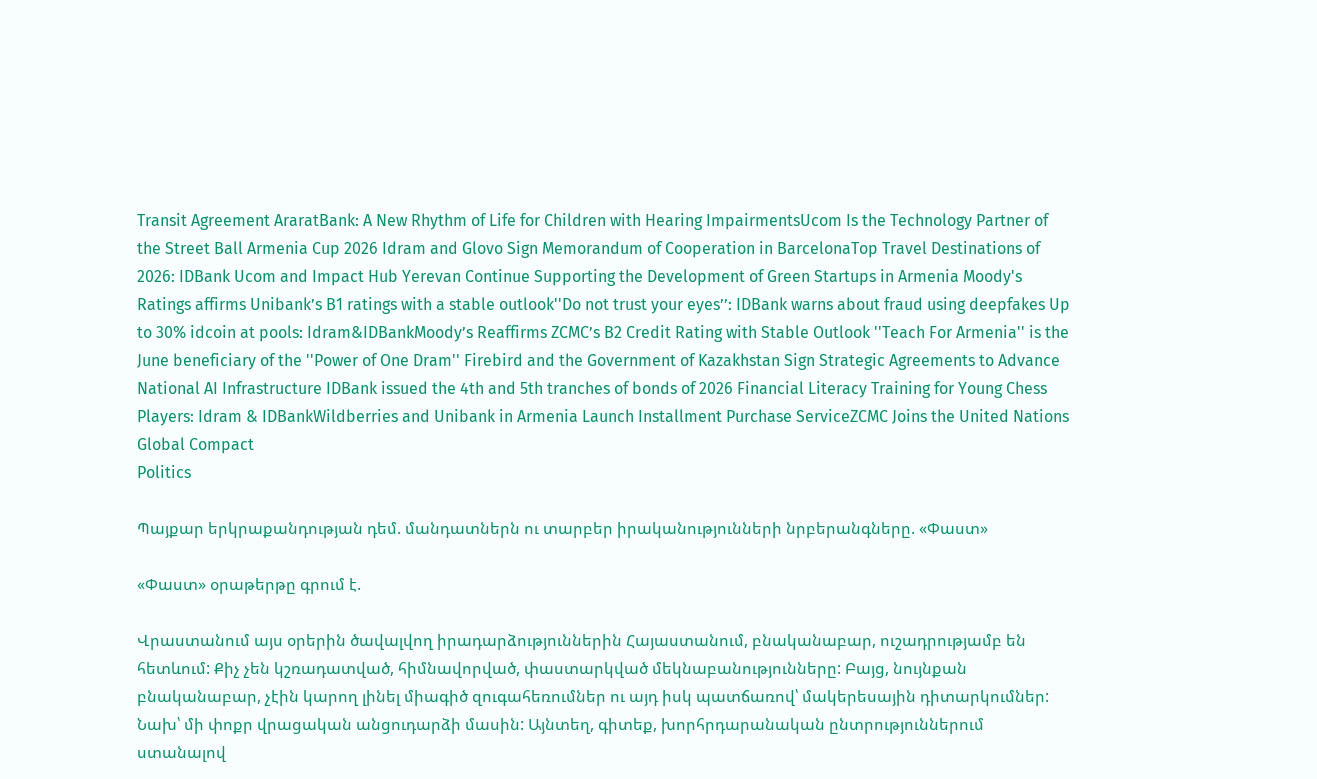Transit Agreement AraratBank: A New Rhythm of Life for Children with Hearing ImpairmentsUcom Is the Technology Partner of the Street Ball Armenia Cup 2026 Idram and Glovo Sign Memorandum of Cooperation in BarcelonaTop Travel Destinations of 2026: IDBank Ucom and Impact Hub Yerevan Continue Supporting the Development of Green Startups in Armenia Moody's Ratings affirms Unibank’s B1 ratings with a stable outlook''Do not trust your eyes’’: IDBank warns about fraud using deepfakes Up to 30% idcoin at pools: Idram&IDBankMoody’s Reaffirms ZCMC’s B2 Credit Rating with Stable Outlook ''Teach For Armenia'' is the June beneficiary of the ''Power of One Dram'' Firebird and the Government of Kazakhstan Sign Strategic Agreements to Advance National AI Infrastructure IDBank issued the 4th and 5th tranches of bonds of 2026 Financial Literacy Training for Young Chess Players: Idram & IDBankWildberries and Unibank in Armenia Launch Installment Purchase ServiceZCMC Joins the United Nations Global Compact
Politics

Պայքար երկրաքանդության դեմ. մանդատներն ու տարբեր իրականությունների նրբերանգները. «Փաստ»

«Փաստ» օրաթերթը գրում է.

Վրաստանում այս օրերին ծավալվող իրադարձություններին Հայաստանում, բնականաբար, ուշադրությամբ են հետևում: Քիչ չեն կշռադատված, հիմնավորված, փաստարկված մեկնաբանությունները: Բայց, նույնքան բնականաբար, չէին կարող լինել միագիծ զուգահեռումներ ու այդ իսկ պատճառով՝ մակերեսային դիտարկումներ: Նախ՝ մի փոքր վրացական անցուդարձի մասին: Այնտեղ, գիտեք, խորհրդարանական ընտրություններում ստանալով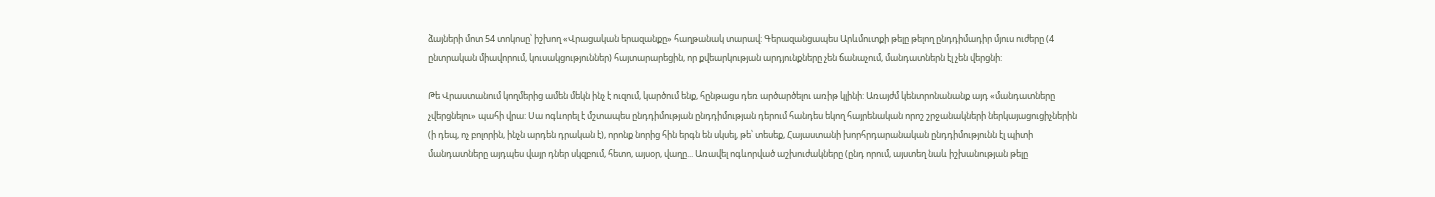ձայների մոտ 54 տոկոսը՝ իշխող «Վրացական երազանքը» հաղթանակ տարավ: Գերազանցապես Արևմուտքի թելը թելող ընդդիմադիր մյուս ուժերը (4 ընտրական միավորում, կուսակցություններ) հայտարարեցին, որ քվեարկության արդյունքները չեն ճանաչում, մանդատներն էլ չեն վերցնի:

Թե Վրաստանում կողմերից ամեն մեկն ինչ է ուզում, կարծում ենք, հընթացս դեռ արծարծելու առիթ կլինի: Առայժմ կենտրոնանանք այդ «մանդատները չվերցնելու» պահի վրա: Սա ոգևորել է մշտապես ընդդիմության ընդդիմության դերում հանդես եկող հայրենական որոշ շրջանակների ներկայացուցիչներին (ի դեպ, ոչ բոլորին, ինչն արդեն դրական է), որոնք նորից հին երգն են սկսել, թե՝ տեսեք, Հայաստանի խորհրդարանական ընդդիմությունն էլ պիտի մանդատները այդպես վայր դներ սկզբում, հետո, այսօր, վաղը... Առավել ոգևորված աշխուժակները (ընդ որում, այստեղ նաև իշխանության թելը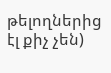թելողներից էլ քիչ չեն)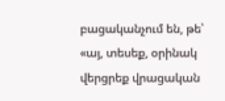բացականչում են, թե՝ «այ, տեսեք, օրինակ վերցրեք վրացական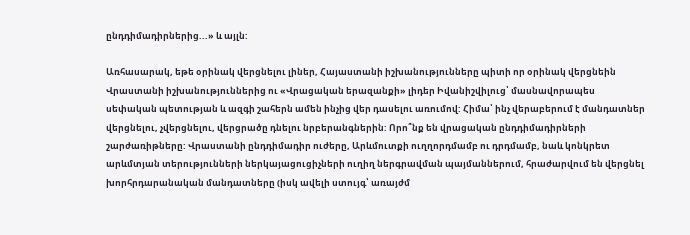ընդդիմադիրներից...» և այլն:

Առհասարակ, եթե օրինակ վերցնելու լիներ, Հայաստանի իշխանությունները պիտի որ օրինակ վերցնեին Վրաստանի իշխանություններից ու «Վրացական երազանքի» լիդեր Իվանիշվիլուց՝ մասնավորապես սեփական պետության և ազգի շահերն ամեն ինչից վեր դասելու առումով: Հիմա՝ ինչ վերաբերում է մանդատներ վերցնելու, չվերցնելու, վերցրածը դնելու նրբերանգներին: Որո՞նք են վրացական ընդդիմադիրների շարժառիթները: Վրաստանի ընդդիմադիր ուժերը, Արևմուտքի ուղղորդմամբ ու դրդմամբ, նաև կոնկրետ արևմտյան տերությունների ներկայացուցիչների ուղիղ ներգրավման պայմաններում, հրաժարվում են վերցնել խորհրդարանական մանդատները (իսկ ավելի ստույգ՝ առայժմ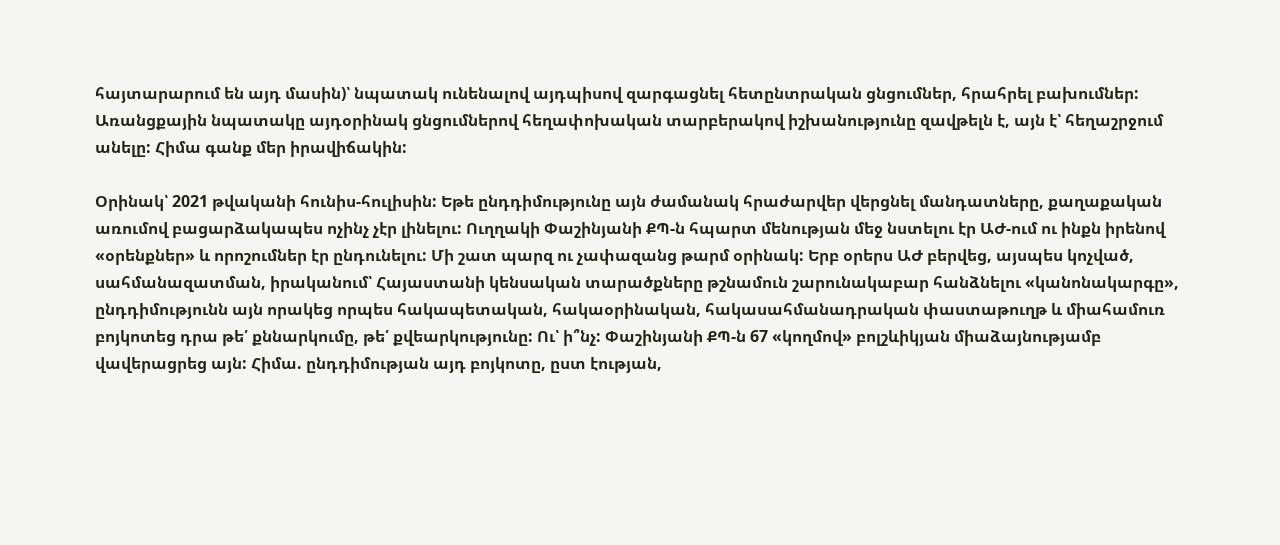հայտարարում են այդ մասին)՝ նպատակ ունենալով այդպիսով զարգացնել հետընտրական ցնցումներ, հրահրել բախումներ: Առանցքային նպատակը այդօրինակ ցնցումներով հեղափոխական տարբերակով իշխանությունը զավթելն է, այն է՝ հեղաշրջում անելը: Հիմա գանք մեր իրավիճակին:

Օրինակ՝ 2021 թվականի հունիս-հուլիսին: Եթե ընդդիմությունը այն ժամանակ հրաժարվեր վերցնել մանդատները, քաղաքական առումով բացարձակապես ոչինչ չէր լինելու: Ուղղակի Փաշինյանի ՔՊ-ն հպարտ մենության մեջ նստելու էր ԱԺ-ում ու ինքն իրենով «օրենքներ» և որոշումներ էր ընդունելու: Մի շատ պարզ ու չափազանց թարմ օրինակ: Երբ օրերս ԱԺ բերվեց, այսպես կոչված, սահմանազատման, իրականում՝ Հայաստանի կենսական տարածքները թշնամուն շարունակաբար հանձնելու «կանոնակարգը», ընդդիմությունն այն որակեց որպես հակապետական, հակաօրինական, հակասահմանադրական փաստաթուղթ և միահամուռ բոյկոտեց դրա թե՛ քննարկումը, թե՛ քվեարկությունը: Ու՝ ի՞նչ: Փաշինյանի ՔՊ-ն 67 «կողմով» բոլշևիկյան միաձայնությամբ վավերացրեց այն: Հիմա. ընդդիմության այդ բոյկոտը, ըստ էության,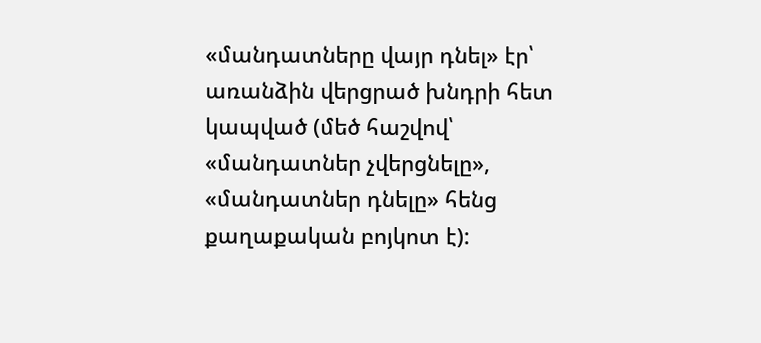«մանդատները վայր դնել» էր՝ առանձին վերցրած խնդրի հետ կապված (մեծ հաշվով՝ «մանդատներ չվերցնելը», «մանդատներ դնելը» հենց քաղաքական բոյկոտ է):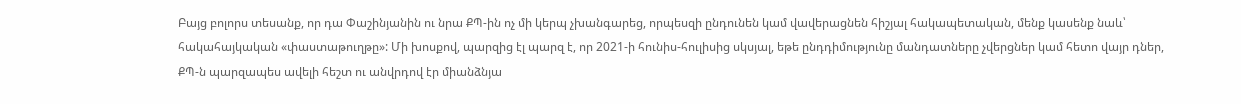Բայց բոլորս տեսանք, որ դա Փաշինյանին ու նրա ՔՊ-ին ոչ մի կերպ չխանգարեց, որպեսզի ընդունեն կամ վավերացնեն հիշյալ հակապետական, մենք կասենք նաև՝ հակահայկական «փաստաթուղթը»: Մի խոսքով, պարզից էլ պարզ է, որ 2021-ի հունիս-հուլիսից սկսյալ, եթե ընդդիմությունը մանդատները չվերցներ կամ հետո վայր դներ, ՔՊ-ն պարզապես ավելի հեշտ ու անվրդով էր միանձնյա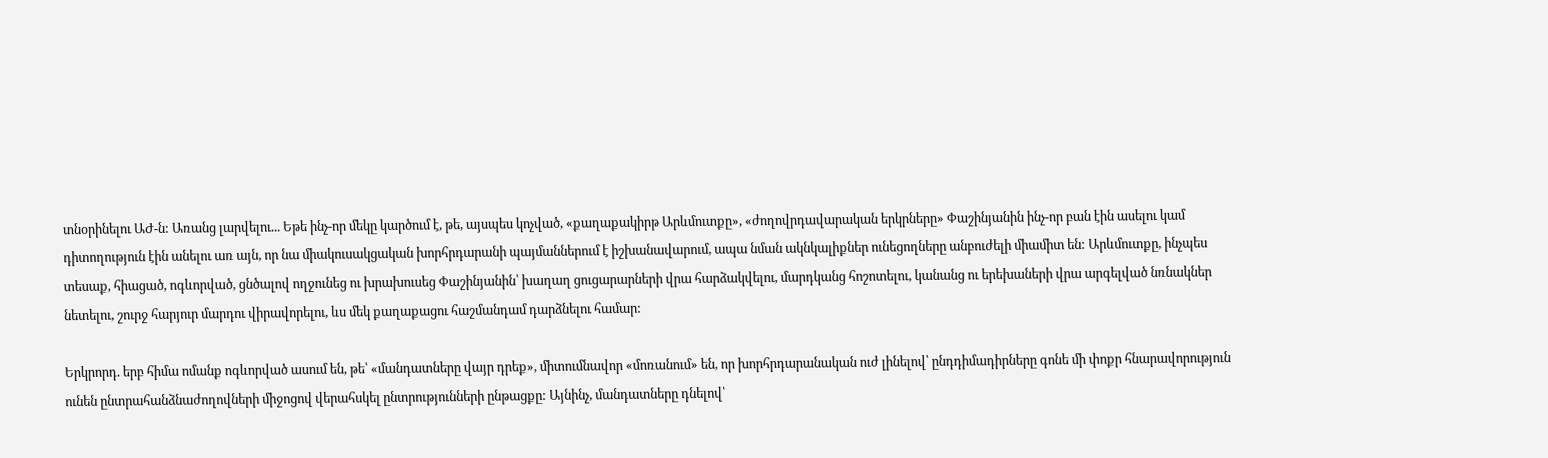տնօրինելու ԱԺ-ն: Առանց լարվելու... Եթե ինչ-որ մեկը կարծում է, թե, այսպես կոչված, «քաղաքակիրթ Արևմուտքը», «ժողովրդավարական երկրները» Փաշինյանին ինչ-որ բան էին ասելու կամ դիտողություն էին անելու առ այն, որ նա միակուսակցական խորհրդարանի պայմաններում է իշխանավարում, ապա նման ակնկալիքներ ունեցողները անբուժելի միամիտ են: Արևմուտքը, ինչպես տեսաք, հիացած, ոգևորված, ցնծալով ողջունեց ու խրախուսեց Փաշինյանին՝ խաղաղ ցուցարարների վրա հարձակվելու, մարդկանց հոշոտելու, կանանց ու երեխաների վրա արգելված նռնակներ նետելու, շուրջ հարյուր մարդու վիրավորելու, ևս մեկ քաղաքացու հաշմանդամ դարձնելու համար:

Երկրորդ. երբ հիմա ոմանք ոգևորված ասում են, թե՝ «մանդատները վայր դրեք», միտումնավոր «մոռանում» են, որ խորհրդարանական ուժ լինելով՝ ընդդիմադիրները գոնե մի փոքր հնարավորություն ունեն ընտրահանձնաժողովների միջոցով վերահսկել ընտրությունների ընթացքը: Այնինչ, մանդատները դնելով՝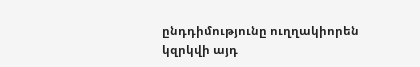ընդդիմությունը ուղղակիորեն կզրկվի այդ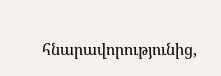հնարավորությունից,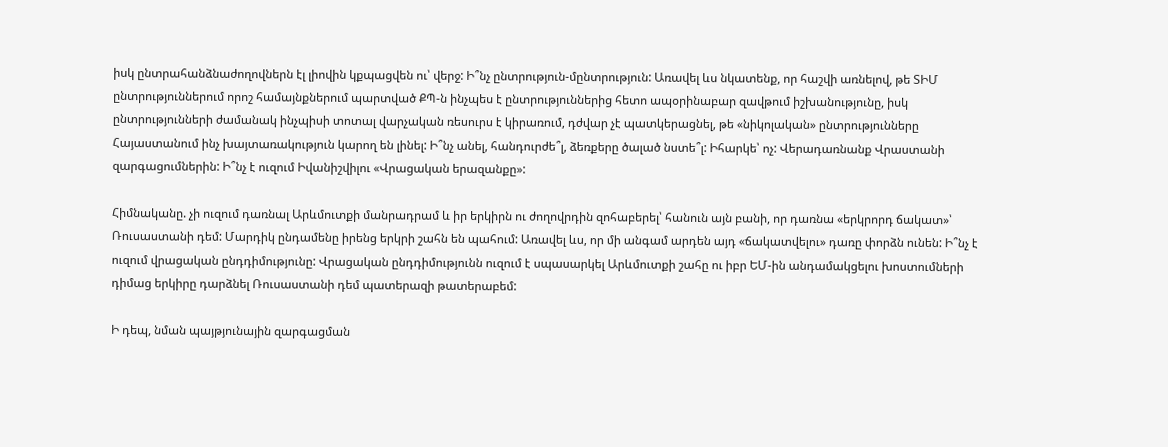իսկ ընտրահանձնաժողովներն էլ լիովին կքպացվեն ու՝ վերջ: Ի՞նչ ընտրություն-մընտրություն: Առավել ևս նկատենք, որ հաշվի առնելով, թե ՏԻՄ ընտրություններում որոշ համայնքներում պարտված ՔՊ-ն ինչպես է ընտրություններից հետո ապօրինաբար զավթում իշխանությունը, իսկ ընտրությունների ժամանակ ինչպիսի տոտալ վարչական ռեսուրս է կիրառում, դժվար չէ պատկերացնել, թե «նիկոլական» ընտրությունները Հայաստանում ինչ խայտառակություն կարող են լինել: Ի՞նչ անել, հանդուրժե՞լ, ձեռքերը ծալած նստե՞լ: Իհարկե՝ ոչ: Վերադառնանք Վրաստանի զարգացումներին: Ի՞նչ է ուզում Իվանիշվիլու «Վրացական երազանքը»:

Հիմնականը. չի ուզում դառնալ Արևմուտքի մանրադրամ և իր երկիրն ու ժողովրդին զոհաբերել՝ հանուն այն բանի, որ դառնա «երկրորդ ճակատ»՝ Ռուսաստանի դեմ: Մարդիկ ընդամենը իրենց երկրի շահն են պահում: Առավել ևս, որ մի անգամ արդեն այդ «ճակատվելու» դառը փորձն ունեն: Ի՞նչ է ուզում վրացական ընդդիմությունը: Վրացական ընդդիմությունն ուզում է սպասարկել Արևմուտքի շահը ու իբր ԵՄ-ին անդամակցելու խոստումների դիմաց երկիրը դարձնել Ռուսաստանի դեմ պատերազի թատերաբեմ:

Ի դեպ, նման պայթյունային զարգացման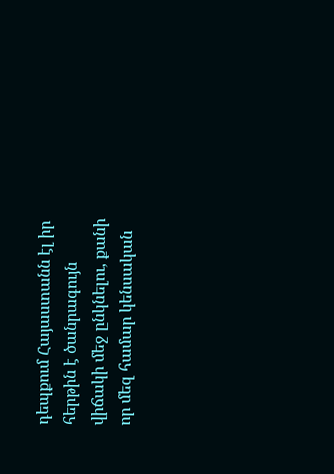դեպքում Հայաստանն էլ իր հերթին է ծանրագույն վիճակի մեջ ընկնելու, քանի որ մեզ համար կենսական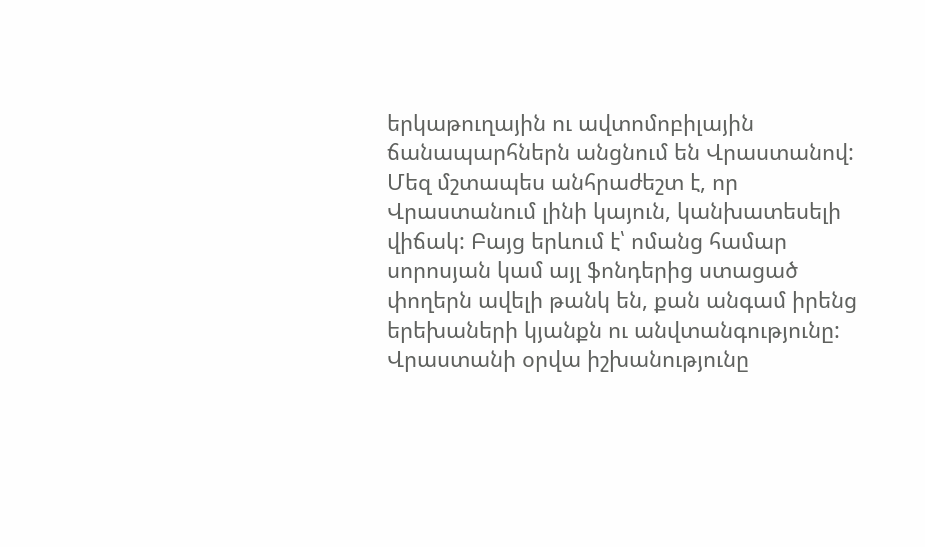երկաթուղային ու ավտոմոբիլային ճանապարհներն անցնում են Վրաստանով: Մեզ մշտապես անհրաժեշտ է, որ Վրաստանում լինի կայուն, կանխատեսելի վիճակ: Բայց երևում է՝ ոմանց համար սորոսյան կամ այլ ֆոնդերից ստացած փողերն ավելի թանկ են, քան անգամ իրենց երեխաների կյանքն ու անվտանգությունը: Վրաստանի օրվա իշխանությունը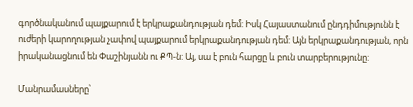գործնականում պայքարում է երկրաքանդության դեմ: Իսկ Հայաստանում ընդդիմությունն է ուժերի կարողության չափով պայքարում երկրաքանդության դեմ: Այն երկրաքանդության, որն իրականացնում են Փաշինյանն ու ՔՊ-ն: Այ, սա է բուն հարցը և բուն տարբերությունը:

Մանրամասները՝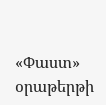«Փաստ» օրաթերթի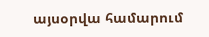այսօրվա համարում